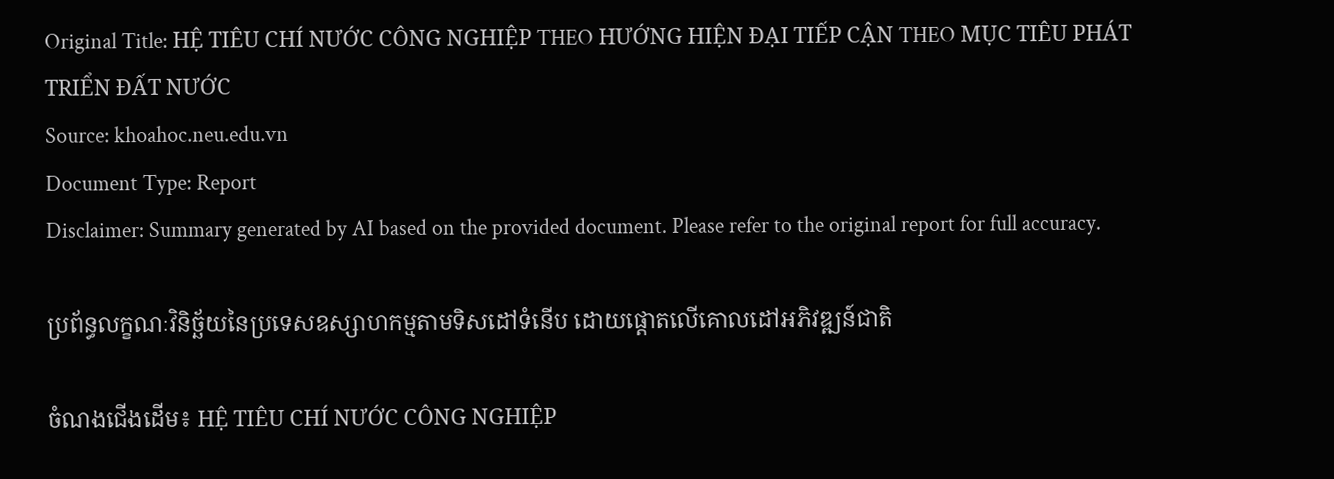Original Title: HỆ TIÊU CHÍ NƯỚC CÔNG NGHIỆP THEO HƯỚNG HIỆN ĐẠI TIẾP CẬN THEO MỤC TIÊU PHÁT TRIỂN ĐẤT NƯỚC
Source: khoahoc.neu.edu.vn
Document Type: Report
Disclaimer: Summary generated by AI based on the provided document. Please refer to the original report for full accuracy.

ប្រព័ន្ធលក្ខណៈវិនិច្ឆ័យនៃប្រទេសឧស្សាហកម្មតាមទិសដៅទំនើប ដោយផ្តោតលើគោលដៅអភិវឌ្ឍន៍ជាតិ

ចំណងជើងដើម៖ HỆ TIÊU CHÍ NƯỚC CÔNG NGHIỆP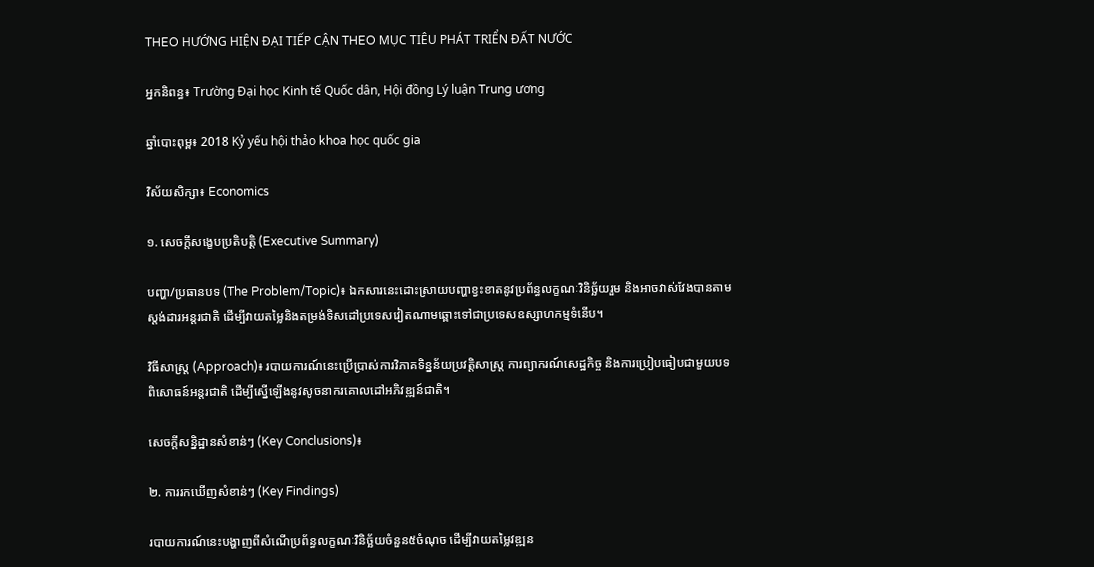THEO HƯỚNG HIỆN ĐẠI TIẾP CẬN THEO MỤC TIÊU PHÁT TRIỂN ĐẤT NƯỚC

អ្នកនិពន្ធ៖ Trường Đại học Kinh tế Quốc dân, Hội đồng Lý luận Trung ương

ឆ្នាំបោះពុម្ព៖ 2018 Kỷ yếu hội thảo khoa học quốc gia

វិស័យសិក្សា៖ Economics

១. សេចក្តីសង្ខេបប្រតិបត្តិ (Executive Summary)

បញ្ហា/ប្រធានបទ (The Problem/Topic)៖ ឯកសារនេះដោះស្រាយបញ្ហាខ្វះខាតនូវប្រព័ន្ធលក្ខណៈវិនិច្ឆ័យរួម និងអាចវាស់វែងបានតាមស្តង់ដារអន្តរជាតិ ដើម្បីវាយតម្លៃនិងតម្រង់ទិសដៅប្រទេសវៀតណាមឆ្ពោះទៅជាប្រទេសឧស្សាហកម្មទំនើប។

វិធីសាស្ត្រ (Approach)៖ របាយការណ៍នេះប្រើប្រាស់ការវិភាគទិន្នន័យប្រវត្តិសាស្រ្ត ការព្យាករណ៍សេដ្ឋកិច្ច និងការប្រៀបធៀបជាមួយបទពិសោធន៍អន្តរជាតិ ដើម្បីស្នើឡើងនូវសូចនាករគោលដៅអភិវឌ្ឍន៍ជាតិ។

សេចក្តីសន្និដ្ឋានសំខាន់ៗ (Key Conclusions)៖

២. ការរកឃើញសំខាន់ៗ (Key Findings)

របាយការណ៍នេះបង្ហាញពីសំណើប្រព័ន្ធលក្ខណៈវិនិច្ឆ័យចំនួន៥ចំណុច ដើម្បីវាយតម្លៃវឌ្ឍន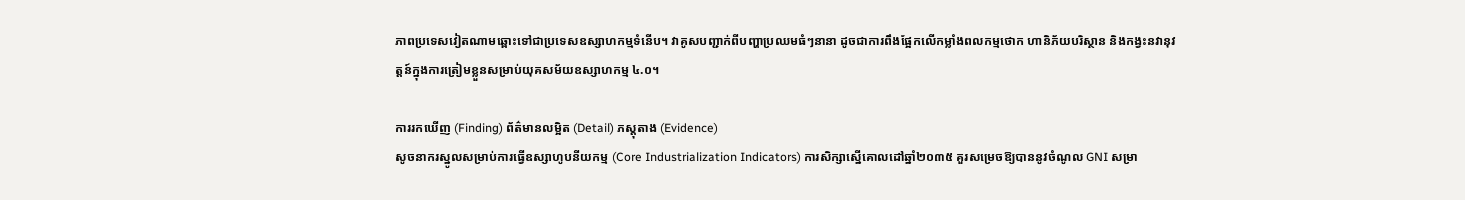ភាពប្រទេសវៀតណាមឆ្ពោះទៅជាប្រទេសឧស្សាហកម្មទំនើប។ វាគូសបញ្ជាក់ពីបញ្ហាប្រឈមធំៗនានា ដូចជាការពឹងផ្អែកលើកម្លាំងពលកម្មថោក ហានិភ័យបរិស្ថាន និងកង្វះនវានុវត្តន៍ក្នុងការត្រៀមខ្លួនសម្រាប់យុគសម័យឧស្សាហកម្ម ៤.០។

ការរកឃើញ (Finding) ព័ត៌មានលម្អិត (Detail) ភស្តុតាង (Evidence)
សូចនាករស្នូលសម្រាប់ការធ្វើឧស្សាហូបនីយកម្ម (Core Industrialization Indicators) ការសិក្សាស្នើគោលដៅឆ្នាំ២០៣៥ គួរសម្រេចឱ្យបាននូវចំណូល GNI សម្រា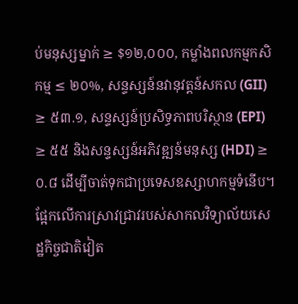ប់មនុស្សម្នាក់ ≥ $១២,០០០, កម្លាំងពលកម្មកសិកម្ម ≤ ២០%, សន្ទស្សន៍នវានុវត្តន៍សកល (GII) ≥ ៥៣.១, សន្ទស្សន៍ប្រសិទ្ធភាពបរិស្ថាន (EPI) ≥ ៥៥ និងសន្ទស្សន៍អភិវឌ្ឍន៍មនុស្ស (HDI) ≥ ០.៨ ដើម្បីចាត់ទុកជាប្រទេសឧស្សាហកម្មទំនើប។ ផ្អែកលើការស្រាវជ្រាវរបស់សាកលវិទ្យាល័យសេដ្ឋកិច្ចជាតិវៀត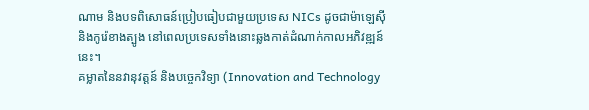ណាម និងបទពិសោធន៍ប្រៀបធៀបជាមួយប្រទេស NICs ដូចជាម៉ាឡេស៊ី និងកូរ៉េខាងត្បូង នៅពេលប្រទេសទាំងនោះឆ្លងកាត់ដំណាក់កាលអភិវឌ្ឍន៍នេះ។
គម្លាតនៃនវានុវត្តន៍ និងបច្ចេកវិទ្យា (Innovation and Technology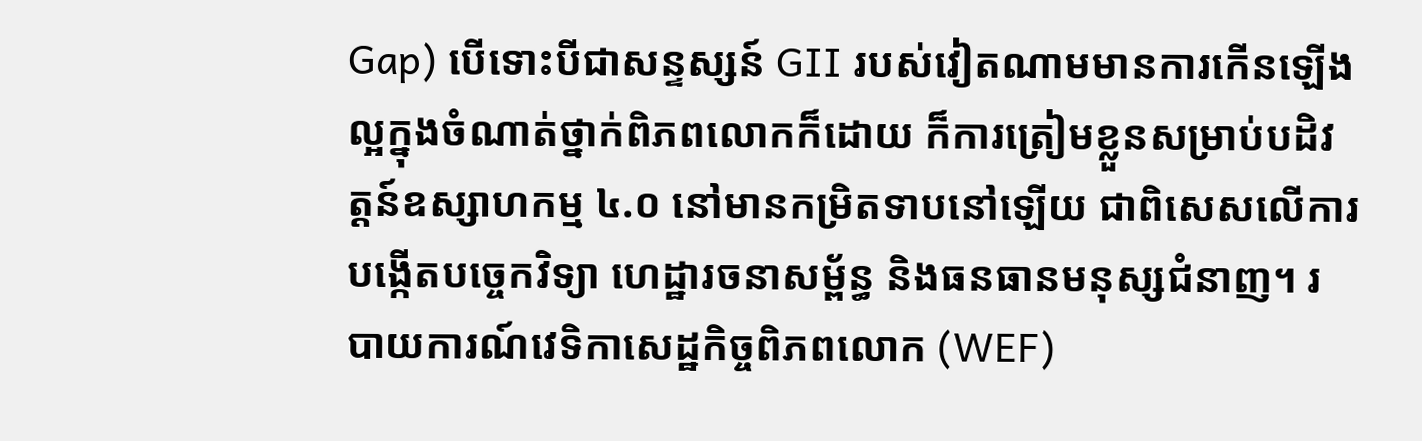Gap) បើទោះបីជាសន្ទស្សន៍ GII របស់វៀតណាមមានការកើនឡើងល្អក្នុងចំណាត់ថ្នាក់ពិភពលោកក៏ដោយ ក៏ការត្រៀមខ្លួនសម្រាប់បដិវត្តន៍ឧស្សាហកម្ម ៤.០ នៅមានកម្រិតទាបនៅឡើយ ជាពិសេសលើការបង្កើតបច្ចេកវិទ្យា ហេដ្ឋារចនាសម្ព័ន្ធ និងធនធានមនុស្សជំនាញ។ របាយការណ៍វេទិកាសេដ្ឋកិច្ចពិភពលោក (WEF)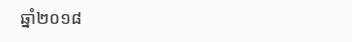ឆ្នាំ២០១៨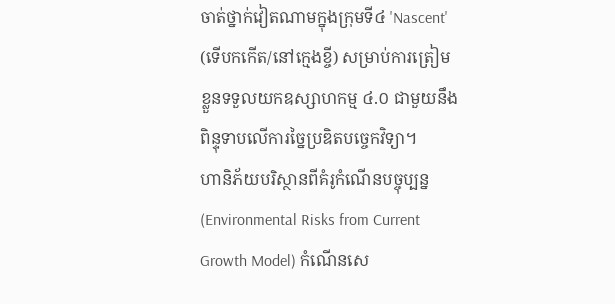ចាត់ថ្នាក់វៀតណាមក្នុងក្រុមទី៤ 'Nascent' (ទើបកកើត/នៅក្មេងខ្ចី) សម្រាប់ការត្រៀមខ្លួនទទួលយកឧស្សាហកម្ម ៤.០ ជាមួយនឹងពិន្ទុទាបលើការច្នៃប្រឌិតបច្ចេកវិទ្យា។
ហានិភ័យបរិស្ថានពីគំរូកំណើនបច្ចុប្បន្ន (Environmental Risks from Current Growth Model) កំណើនសេ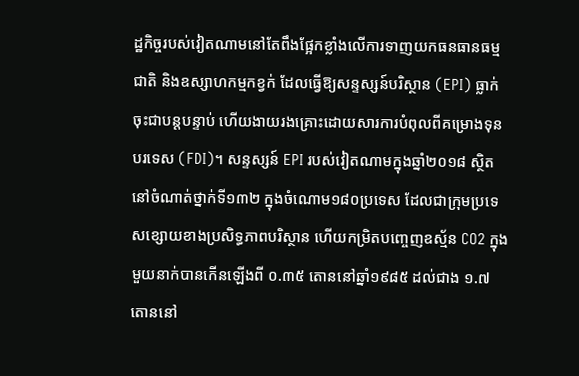ដ្ឋកិច្ចរបស់វៀតណាមនៅតែពឹងផ្អែកខ្លាំងលើការទាញយកធនធានធម្មជាតិ និងឧស្សាហកម្មកខ្វក់ ដែលធ្វើឱ្យសន្ទស្សន៍បរិស្ថាន (EPI) ធ្លាក់ចុះជាបន្តបន្ទាប់ ហើយងាយរងគ្រោះដោយសារការបំពុលពីគម្រោងទុនបរទេស (FDI)។ សន្ទស្សន៍ EPI របស់វៀតណាមក្នុងឆ្នាំ២០១៨ ស្ថិតនៅចំណាត់ថ្នាក់ទី១៣២ ក្នុងចំណោម១៨០ប្រទេស ដែលជាក្រុមប្រទេសខ្សោយខាងប្រសិទ្ធភាពបរិស្ថាន ហើយកម្រិតបញ្ចេញឧស្ម័ន CO2 ក្នុងមួយនាក់បានកើនឡើងពី ០.៣៥ តោននៅឆ្នាំ១៩៨៥ ដល់ជាង ១.៧ តោននៅ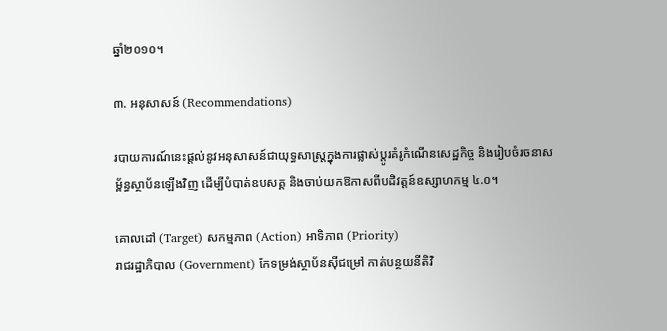ឆ្នាំ២០១០។

៣. អនុសាសន៍ (Recommendations)

របាយការណ៍នេះផ្តល់នូវអនុសាសន៍ជាយុទ្ធសាស្ត្រក្នុងការផ្លាស់ប្តូរគំរូកំណើនសេដ្ឋកិច្ច និងរៀបចំរចនាសម្ព័ន្ធស្ថាប័នឡើងវិញ ដើម្បីបំបាត់ឧបសគ្គ និងចាប់យកឱកាសពីបដិវត្តន៍ឧស្សាហកម្ម ៤.០។

គោលដៅ (Target) សកម្មភាព (Action) អាទិភាព (Priority)
រាជរដ្ឋាភិបាល (Government) កែទម្រង់ស្ថាប័នស៊ីជម្រៅ កាត់បន្ថយនីតិវិ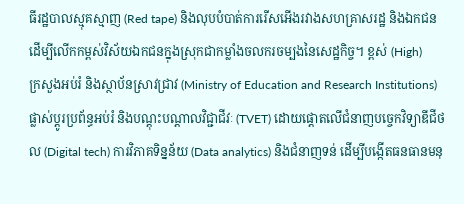ធីរដ្ឋបាលស្មុគស្មាញ (Red tape) និងលុបបំបាត់ការរើសអើងរវាងសហគ្រាសរដ្ឋ និងឯកជន ដើម្បីលើកកម្ពស់វិស័យឯកជនក្នុងស្រុកជាកម្លាំងចលករចម្បងនៃសេដ្ឋកិច្ច។ ខ្ពស់ (High)
ក្រសួងអប់រំ និងស្ថាប័នស្រាវជ្រាវ (Ministry of Education and Research Institutions) ផ្លាស់ប្តូរប្រព័ន្ធអប់រំ និងបណ្តុះបណ្តាលវិជ្ជាជីវៈ (TVET) ដោយផ្តោតលើជំនាញបច្ចេកវិទ្យាឌីជីថល (Digital tech) ការវិភាគទិន្នន័យ (Data analytics) និងជំនាញទន់ ដើម្បីបង្កើតធនធានមនុ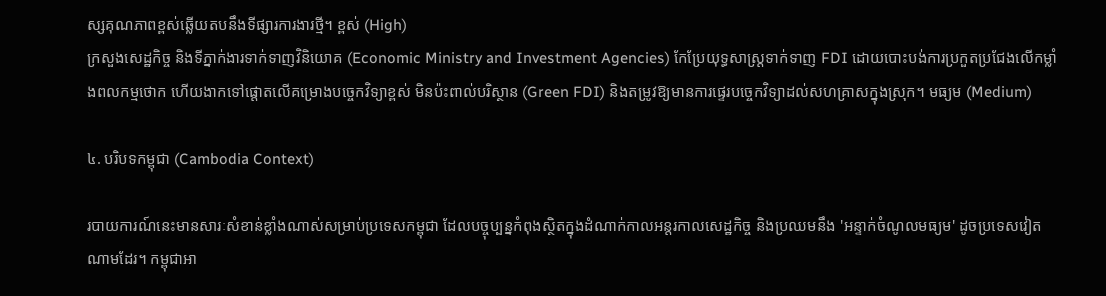ស្សគុណភាពខ្ពស់ឆ្លើយតបនឹងទីផ្សារការងារថ្មី។ ខ្ពស់ (High)
ក្រសួងសេដ្ឋកិច្ច និងទីភ្នាក់ងារទាក់ទាញវិនិយោគ (Economic Ministry and Investment Agencies) កែប្រែយុទ្ធសាស្ត្រទាក់ទាញ FDI ដោយបោះបង់ការប្រកួតប្រជែងលើកម្លាំងពលកម្មថោក ហើយងាកទៅផ្តោតលើគម្រោងបច្ចេកវិទ្យាខ្ពស់ មិនប៉ះពាល់បរិស្ថាន (Green FDI) និងតម្រូវឱ្យមានការផ្ទេរបច្ចេកវិទ្យាដល់សហគ្រាសក្នុងស្រុក។ មធ្យម (Medium)

៤. បរិបទកម្ពុជា (Cambodia Context)

របាយការណ៍នេះមានសារៈសំខាន់ខ្លាំងណាស់សម្រាប់ប្រទេសកម្ពុជា ដែលបច្ចុប្បន្នកំពុងស្ថិតក្នុងដំណាក់កាលអន្តរកាលសេដ្ឋកិច្ច និងប្រឈមនឹង 'អន្ទាក់ចំណូលមធ្យម' ដូចប្រទេសវៀតណាមដែរ។ កម្ពុជាអា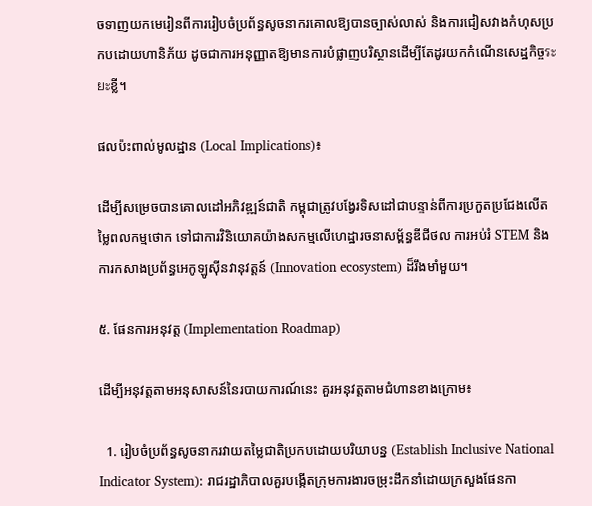ចទាញយកមេរៀនពីការរៀបចំប្រព័ន្ធសូចនាករគោលឱ្យបានច្បាស់លាស់ និងការជៀសវាងកំហុសប្រកបដោយហានិភ័យ ដូចជាការអនុញ្ញាតឱ្យមានការបំផ្លាញបរិស្ថានដើម្បីតែដូរយកកំណើនសេដ្ឋកិច្ចระยะខ្លី។

ផលប៉ះពាល់មូលដ្ឋាន (Local Implications)៖

ដើម្បីសម្រេចបានគោលដៅអភិវឌ្ឍន៍ជាតិ កម្ពុជាត្រូវបង្វែរទិសដៅជាបន្ទាន់ពីការប្រកួតប្រជែងលើតម្លៃពលកម្មថោក ទៅជាការវិនិយោគយ៉ាងសកម្មលើហេដ្ឋារចនាសម្ព័ន្ធឌីជីថល ការអប់រំ STEM និងការកសាងប្រព័ន្ធអេកូឡូស៊ីនវានុវត្តន៍ (Innovation ecosystem) ដ៏រឹងមាំមួយ។

៥. ផែនការអនុវត្ត (Implementation Roadmap)

ដើម្បីអនុវត្តតាមអនុសាសន៍នៃរបាយការណ៍នេះ គួរអនុវត្តតាមជំហានខាងក្រោម៖

  1. រៀបចំប្រព័ន្ធសូចនាករវាយតម្លៃជាតិប្រកបដោយបរិយាបន្ន (Establish Inclusive National Indicator System): រាជរដ្ឋាភិបាលគួរបង្កើតក្រុមការងារចម្រុះដឹកនាំដោយក្រសួងផែនកា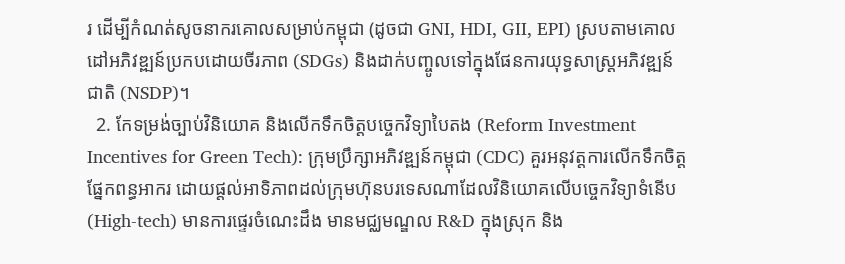រ ដើម្បីកំណត់សូចនាករគោលសម្រាប់កម្ពុជា (ដូចជា GNI, HDI, GII, EPI) ស្របតាមគោលដៅអភិវឌ្ឍន៍ប្រកបដោយចីរភាព (SDGs) និងដាក់បញ្ចូលទៅក្នុងផែនការយុទ្ធសាស្ត្រអភិវឌ្ឍន៍ជាតិ (NSDP)។
  2. កែទម្រង់ច្បាប់វិនិយោគ និងលើកទឹកចិត្តបច្ចេកវិទ្យាបៃតង (Reform Investment Incentives for Green Tech): ក្រុមប្រឹក្សាអភិវឌ្ឍន៍កម្ពុជា (CDC) គួរអនុវត្តការលើកទឹកចិត្តផ្នែកពន្ធអាករ ដោយផ្តល់អាទិភាពដល់ក្រុមហ៊ុនបរទេសណាដែលវិនិយោគលើបច្ចេកវិទ្យាទំនើប (High-tech) មានការផ្ទេរចំណេះដឹង មានមជ្ឈមណ្ឌល R&D ក្នុងស្រុក និង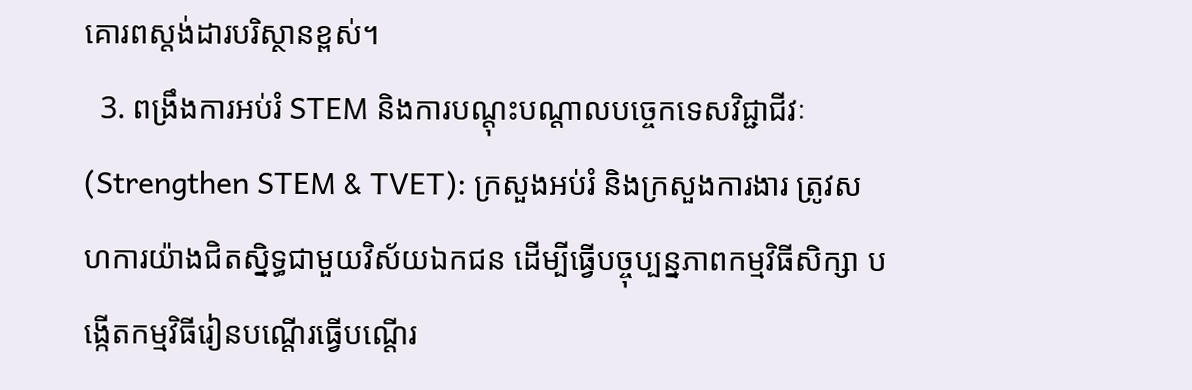គោរពស្តង់ដារបរិស្ថានខ្ពស់។
  3. ពង្រឹងការអប់រំ STEM និងការបណ្តុះបណ្តាលបច្ចេកទេសវិជ្ជាជីវៈ (Strengthen STEM & TVET): ក្រសួងអប់រំ និងក្រសួងការងារ ត្រូវសហការយ៉ាងជិតស្និទ្ធជាមួយវិស័យឯកជន ដើម្បីធ្វើបច្ចុប្បន្នភាពកម្មវិធីសិក្សា បង្កើតកម្មវិធីរៀនបណ្តើរធ្វើបណ្តើរ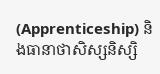(Apprenticeship) និងធានាថាសិស្សនិស្សិ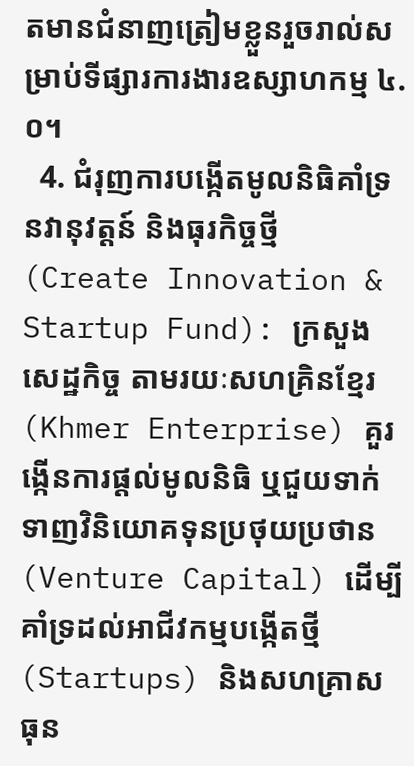តមានជំនាញត្រៀមខ្លួនរួចរាល់សម្រាប់ទីផ្សារការងារឧស្សាហកម្ម ៤.០។
  4. ជំរុញការបង្កើតមូលនិធិគាំទ្រនវានុវត្តន៍ និងធុរកិច្ចថ្មី (Create Innovation & Startup Fund): ក្រសួងសេដ្ឋកិច្ច តាមរយៈសហគ្រិនខ្មែរ (Khmer Enterprise) គួរង្កើនការផ្តល់មូលនិធិ ឬជួយទាក់ទាញវិនិយោគទុនប្រថុយប្រថាន (Venture Capital) ដើម្បីគាំទ្រដល់អាជីវកម្មបង្កើតថ្មី (Startups) និងសហគ្រាសធុន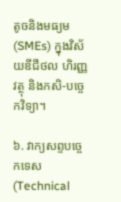តូចនិងមធ្យម (SMEs) ក្នុងវិស័យឌីជីថល ហិរញ្ញវត្ថុ និងកសិ-បច្ចេកវិទ្យា។

៦. វាក្យសព្ទបច្ចេកទេស (Technical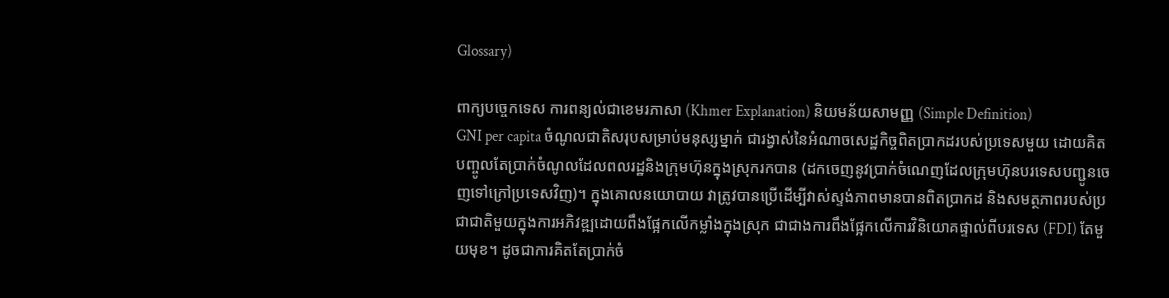Glossary)

ពាក្យបច្ចេកទេស ការពន្យល់ជាខេមរភាសា (Khmer Explanation) និយមន័យសាមញ្ញ (Simple Definition)
GNI per capita ចំណូលជាតិសរុបសម្រាប់មនុស្សម្នាក់ ជារង្វាស់នៃអំណាចសេដ្ឋកិច្ចពិតប្រាកដរបស់ប្រទេសមួយ ដោយគិតបញ្ចូលតែប្រាក់ចំណូលដែលពលរដ្ឋនិងក្រុមហ៊ុនក្នុងស្រុករកបាន (ដកចេញនូវប្រាក់ចំណេញដែលក្រុមហ៊ុនបរទេសបញ្ជូនចេញទៅក្រៅប្រទេសវិញ)។ ក្នុងគោលនយោបាយ វាត្រូវបានប្រើដើម្បីវាស់ស្ទង់ភាពមានបានពិតប្រាកដ និងសមត្ថភាពរបស់ប្រជាជាតិមួយក្នុងការអភិវឌ្ឍដោយពឹងផ្អែកលើកម្លាំងក្នុងស្រុក ជាជាងការពឹងផ្អែកលើការវិនិយោគផ្ទាល់ពីបរទេស (FDI) តែមួយមុខ។ ដូចជាការគិតតែប្រាក់ចំ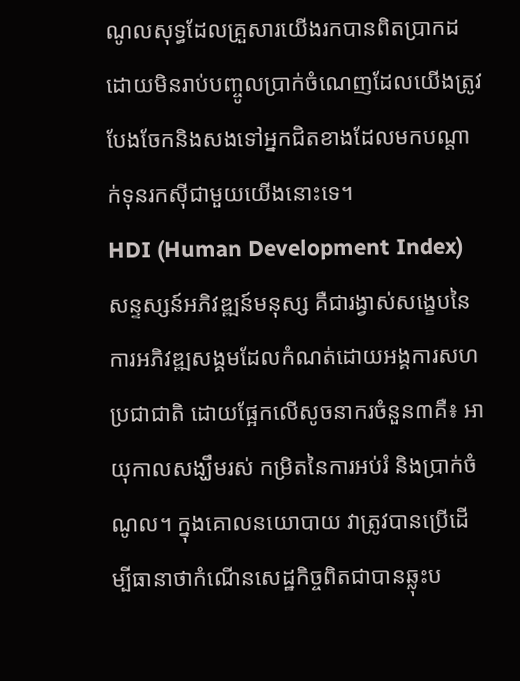ណូលសុទ្ធដែលគ្រួសារយើងរកបានពិតប្រាកដ ដោយមិនរាប់បញ្ចូលប្រាក់ចំណេញដែលយើងត្រូវបែងចែកនិងសងទៅអ្នកជិតខាងដែលមកបណ្តាក់ទុនរកស៊ីជាមួយយើងនោះទេ។
HDI (Human Development Index) សន្ទស្សន៍អភិវឌ្ឍន៍មនុស្ស គឺជារង្វាស់សង្ខេបនៃការអភិវឌ្ឍសង្គមដែលកំណត់ដោយអង្គការសហប្រជាជាតិ ដោយផ្អែកលើសូចនាករចំនួន៣គឺ៖ អាយុកាលសង្ឃឹមរស់ កម្រិតនៃការអប់រំ និងប្រាក់ចំណូល។ ក្នុងគោលនយោបាយ វាត្រូវបានប្រើដើម្បីធានាថាកំណើនសេដ្ឋកិច្ចពិតជាបានឆ្លុះប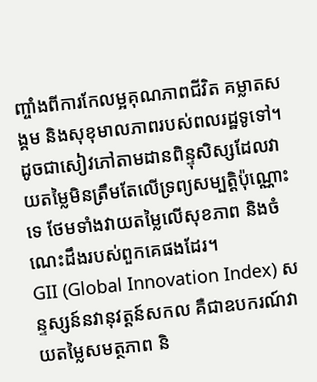ញ្ចាំងពីការកែលម្អគុណភាពជីវិត គម្លាតសង្គម និងសុខុមាលភាពរបស់ពលរដ្ឋទូទៅ។ ដូចជាសៀវភៅតាមដានពិន្ទុសិស្សដែលវាយតម្លៃមិនត្រឹមតែលើទ្រព្យសម្បត្តិប៉ុណ្ណោះទេ ថែមទាំងវាយតម្លៃលើសុខភាព និងចំណេះដឹងរបស់ពួកគេផងដែរ។
GII (Global Innovation Index) សន្ទស្សន៍នវានុវត្តន៍សកល គឺជាឧបករណ៍វាយតម្លៃសមត្ថភាព និ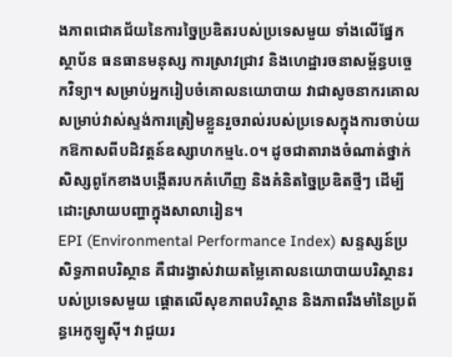ងភាពជោគជ័យនៃការច្នៃប្រឌិតរបស់ប្រទេសមួយ ទាំងលើផ្នែកស្ថាប័ន ធនធានមនុស្ស ការស្រាវជ្រាវ និងហេដ្ឋារចនាសម្ព័ន្ធបច្ចេកវិទ្យា។ សម្រាប់អ្នករៀបចំគោលនយោបាយ វាជាសូចនាករគោលសម្រាប់វាស់ស្ទង់ការត្រៀមខ្លួនរួចរាល់របស់ប្រទេសក្នុងការចាប់យកឱកាសពីបដិវត្តន៍ឧស្សាហកម្ម៤.០។ ដូចជាតារាងចំណាត់ថ្នាក់សិស្សពូកែខាងបង្កើតរបកគំហើញ និងគំនិតច្នៃប្រឌិតថ្មីៗ ដើម្បីដោះស្រាយបញ្ហាក្នុងសាលារៀន។
EPI (Environmental Performance Index) សន្ទស្សន៍ប្រសិទ្ធភាពបរិស្ថាន គឺជារង្វាស់វាយតម្លៃគោលនយោបាយបរិស្ថានរបស់ប្រទេសមួយ ផ្តោតលើសុខភាពបរិស្ថាន និងភាពរឹងមាំនៃប្រព័ន្ធអេកូឡូស៊ី។ វាជួយរ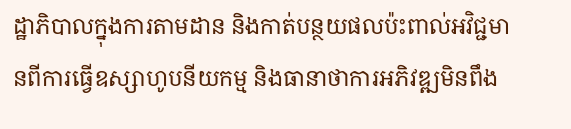ដ្ឋាភិបាលក្នុងការតាមដាន និងកាត់បន្ថយផលប៉ះពាល់អវិជ្ជមានពីការធ្វើឧស្សាហូបនីយកម្ម និងធានាថាការអភិវឌ្ឍមិនពឹង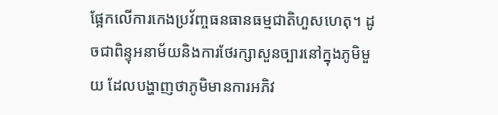ផ្អែកលើការកេងប្រវ័ញ្ចធនធានធម្មជាតិហួសហេតុ។ ដូចជាពិន្ទុអនាម័យនិងការថែរក្សាសួនច្បារនៅក្នុងភូមិមួយ ដែលបង្ហាញថាភូមិមានការអភិវ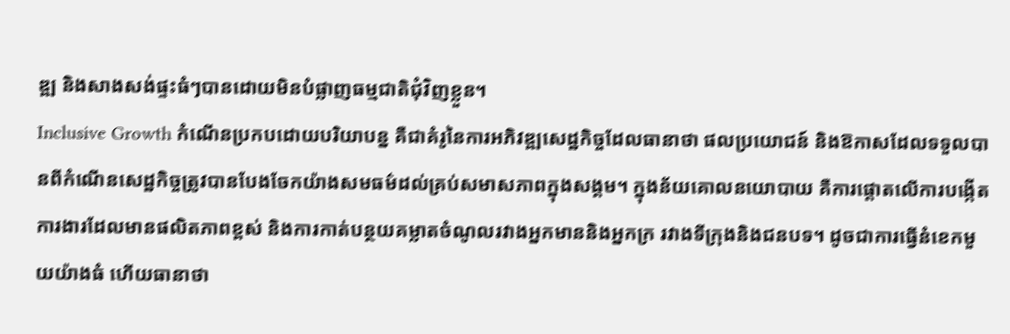ឌ្ឍ និងសាងសង់ផ្ទះធំៗបានដោយមិនបំផ្លាញធម្មជាតិជុំវិញខ្លួន។
Inclusive Growth កំណើនប្រកបដោយបរិយាបន្ន គឺជាគំរូនៃការអភិវឌ្ឍសេដ្ឋកិច្ចដែលធានាថា ផលប្រយោជន៍ និងឱកាសដែលទទួលបានពីកំណើនសេដ្ឋកិច្ចត្រូវបានបែងចែកយ៉ាងសមធម៌ដល់គ្រប់សមាសភាពក្នុងសង្គម។ ក្នុងន័យគោលនយោបាយ គឺការផ្តោតលើការបង្កើតការងារដែលមានផលិតភាពខ្ពស់ និងការកាត់បន្ថយគម្លាតចំណូលរវាងអ្នកមាននិងអ្នកក្រ រវាងទីក្រុងនិងជនបទ។ ដូចជាការធ្វើនំខេកមួយយ៉ាងធំ ហើយធានាថា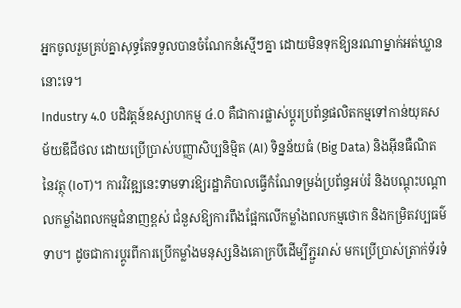អ្នកចូលរួមគ្រប់គ្នាសុទ្ធតែទទួលបានចំណែកនំស្មើៗគ្នា ដោយមិនទុកឱ្យនរណាម្នាក់អត់ឃ្លាននោះទេ។
Industry 4.0 បដិវត្តន៍ឧស្សាហកម្ម ៤.០ គឺជាការផ្លាស់ប្តូរប្រព័ន្ធផលិតកម្មទៅកាន់យុគសម័យឌីជីថល ដោយប្រើប្រាស់បញ្ញាសិប្បនិម្មិត (AI) ទិន្នន័យធំ (Big Data) និងអ៊ីនធឺណិតនៃវត្ថុ (IoT)។ ការវិវឌ្ឍនេះទាមទារឱ្យរដ្ឋាភិបាលធ្វើកំណែទម្រង់ប្រព័ន្ធអប់រំ និងបណ្តុះបណ្តាលកម្លាំងពលកម្មជំនាញខ្ពស់ ជំនួសឱ្យការពឹងផ្អែកលើកម្លាំងពលកម្មថោក និងកម្រិតវប្បធម៌ទាប។ ដូចជាការប្តូរពីការប្រើកម្លាំងមនុស្សនិងគោក្របីដើម្បីភ្ជួររាស់ មកប្រើប្រាស់ត្រាក់ទ័រទំ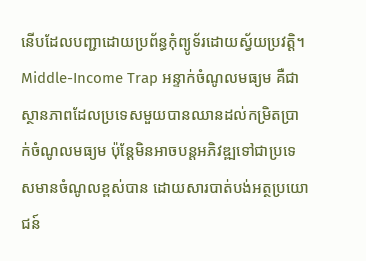នើបដែលបញ្ជាដោយប្រព័ន្ធកុំព្យូទ័រដោយស្វ័យប្រវត្តិ។
Middle-Income Trap អន្ទាក់ចំណូលមធ្យម គឺជាស្ថានភាពដែលប្រទេសមួយបានឈានដល់កម្រិតប្រាក់ចំណូលមធ្យម ប៉ុន្តែមិនអាចបន្តអភិវឌ្ឍទៅជាប្រទេសមានចំណូលខ្ពស់បាន ដោយសារបាត់បង់អត្ថប្រយោជន៍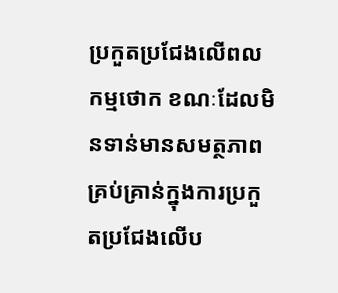ប្រកួតប្រជែងលើពលកម្មថោក ខណៈដែលមិនទាន់មានសមត្ថភាពគ្រប់គ្រាន់ក្នុងការប្រកួតប្រជែងលើប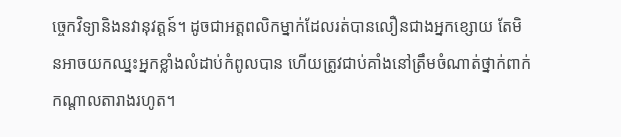ច្ចេកវិទ្យានិងនវានុវត្តន៍។ ដូចជាអត្តពលិកម្នាក់ដែលរត់បានលឿនជាងអ្នកខ្សោយ តែមិនអាចយកឈ្នះអ្នកខ្លាំងលំដាប់កំពូលបាន ហើយត្រូវជាប់គាំងនៅត្រឹមចំណាត់ថ្នាក់ពាក់កណ្តាលតារាងរហូត។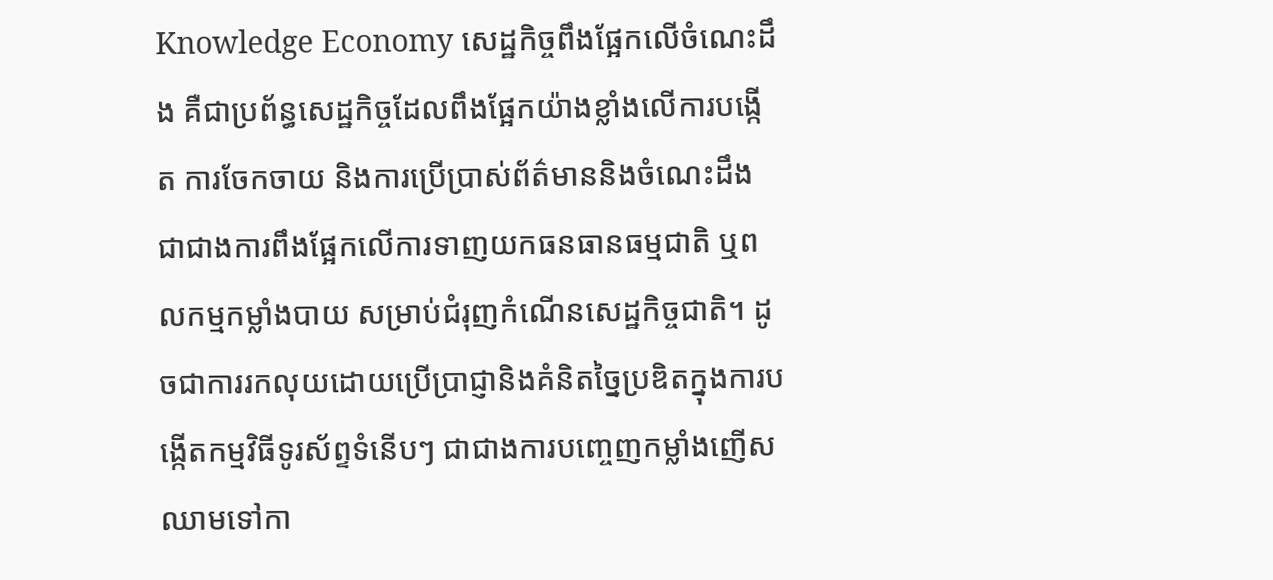Knowledge Economy សេដ្ឋកិច្ចពឹងផ្អែកលើចំណេះដឹង គឺជាប្រព័ន្ធសេដ្ឋកិច្ចដែលពឹងផ្អែកយ៉ាងខ្លាំងលើការបង្កើត ការចែកចាយ និងការប្រើប្រាស់ព័ត៌មាននិងចំណេះដឹង ជាជាងការពឹងផ្អែកលើការទាញយកធនធានធម្មជាតិ ឬពលកម្មកម្លាំងបាយ សម្រាប់ជំរុញកំណើនសេដ្ឋកិច្ចជាតិ។ ដូចជាការរកលុយដោយប្រើប្រាជ្ញានិងគំនិតច្នៃប្រឌិតក្នុងការបង្កើតកម្មវិធីទូរស័ព្ទទំនើបៗ ជាជាងការបញ្ចេញកម្លាំងញើសឈាមទៅកា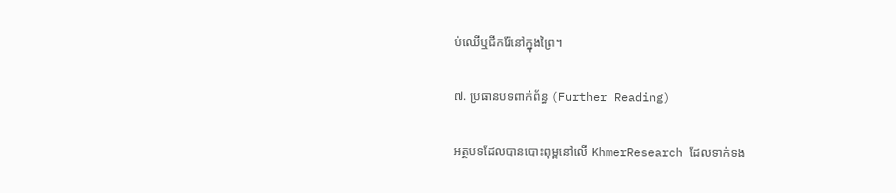ប់ឈើឬជីករ៉ែនៅក្នុងព្រៃ។

៧. ប្រធានបទពាក់ព័ន្ធ (Further Reading)

អត្ថបទដែលបានបោះពុម្ពនៅលើ KhmerResearch ដែលទាក់ទង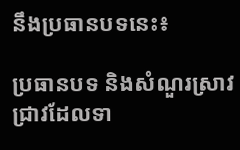នឹងប្រធានបទនេះ៖

ប្រធានបទ និងសំណួរស្រាវជ្រាវដែលទា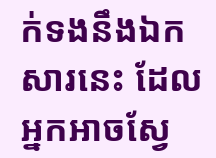ក់ទងនឹងឯកសារនេះ ដែលអ្នកអាចស្វែ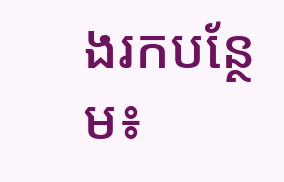ងរកបន្ថែម៖